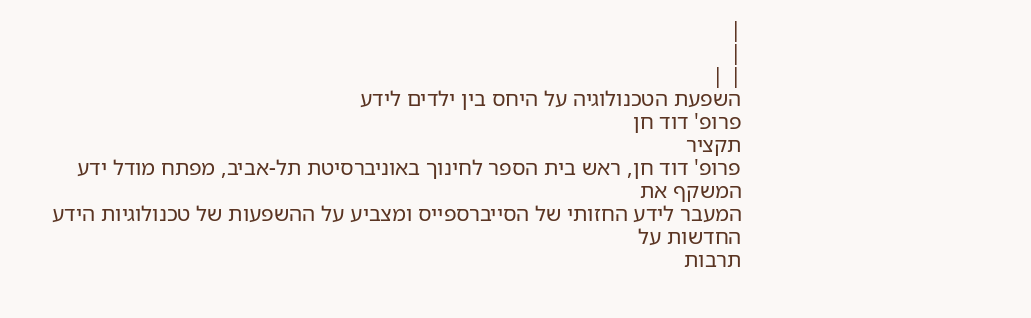|
|
| |
השפעת הטכנולוגיה על היחס בין ילדים לידע
פרופ' דוד חן
תקציר
פרופ' דוד חן, ראש בית הספר לחינוך באוניברסיטת תל-אביב, מפתח מודל ידע המשקף את
המעבר לידע החזותי של הסייברספייס ומצביע על ההשפעות של טכנולוגיות הידע החדשות על
תרבות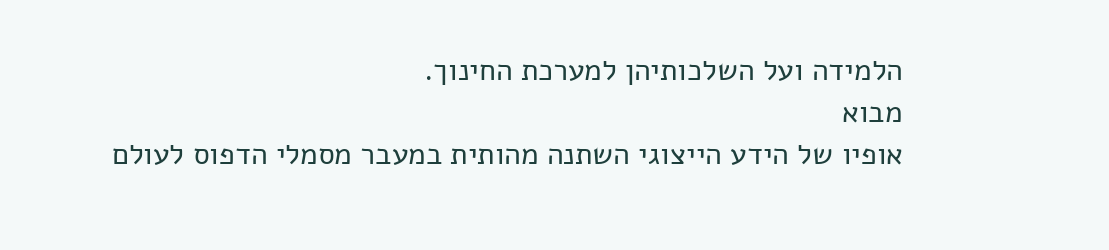הלמידה ועל השלכותיהן למערכת החינוך.
מבוא
אופיו של הידע הייצוגי השתנה מהותית במעבר מסמלי הדפוס לעולם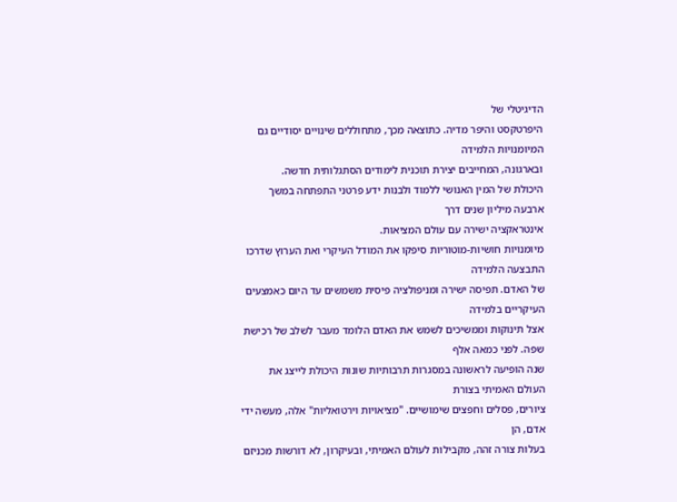הדיגיטלי של
היפרטקסט והיפר מדיה. כתוצאה מכך, מתחוללים שינויים יסודיים גם המיומנויות הלמידה
ובארגונה, המחייבים יצירת תוכנית לימודים הסתגלותית חדשה.
היכולת של המין האנושי ללמוד ולבנות ידע פרטני התפתחה במשך ארבעה מיליון שנים דרך
אינטראקציה ישירה עם עולם המציאות.
מיומנויות חושיות-מוטוריות סיפקו את המודל העיקרי ואת הערוץ שדרכו התבצעה הלמידה
של האדם. תפיסה ישירה ומניפולציה פיסית משמשים עד היום כאמצעים העיקריים בלמידה
אצל תינוקות וממשיכים לשמש את האדם הלומד מעבר לשלב של רכישת שפה. לפני כמאה אלף
שנה הופיעה לראשונה במסגרות תרבותיות שונות היכולת לייצג את העולם האמיתי בצורת
ציורים, פסלים וחפצים שימושיים. "מציאויות וירטואליות" אלה, מעשה ידי אדם, הן
בעלות צורה זהה, מקבילות לעולם האמיתי, ובעיקרון, לא דורשות מכניזם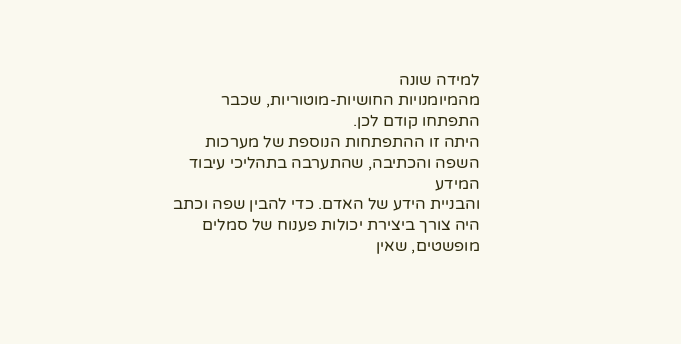למידה שונה
מהמיומנויות החושיות-מוטוריות, שכבר התפתחו קודם לכן.
היתה זו ההתפתחות הנוספת של מערכות השפה והכתיבה, שהתערבה בתהליכי עיבוד המידע
והבניית הידע של האדם. כדי להבין שפה וכתב היה צורך ביצירת יכולות פענוח של סמלים
מופשטים, שאין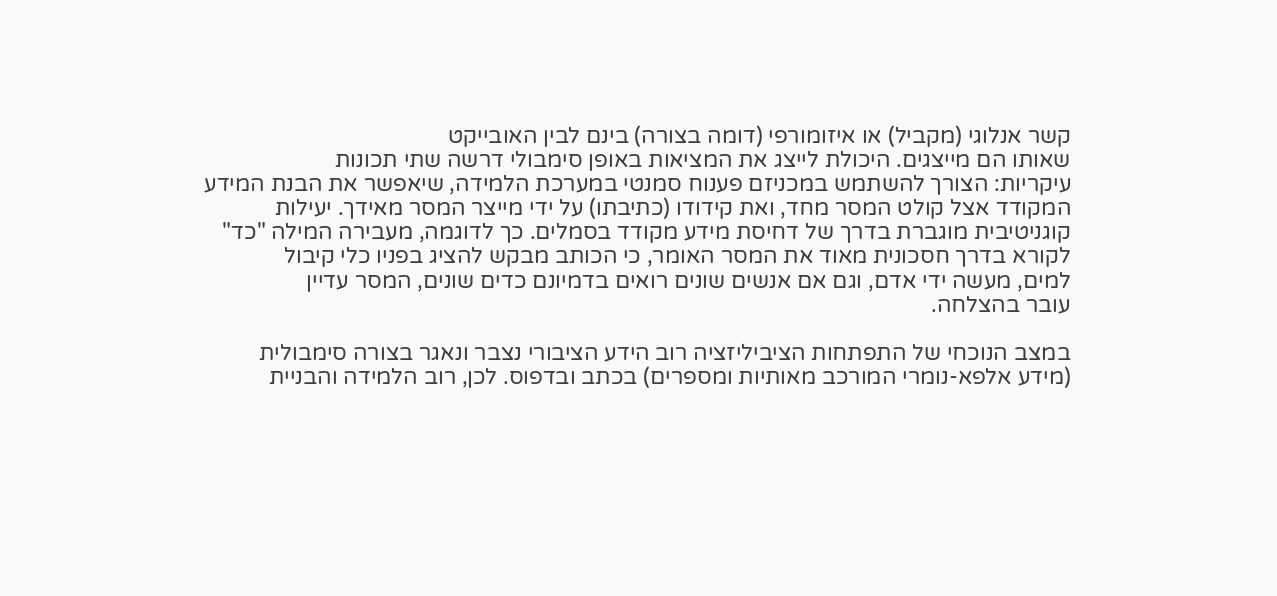קשר אנלוגי (מקביל) או איזומורפי (דומה בצורה) בינם לבין האובייקט
שאותו הם מייצגים. היכולת לייצג את המציאות באופן סימבולי דרשה שתי תכונות
עיקריות: הצורך להשתמש במכניזם פענוח סמנטי במערכת הלמידה, שיאפשר את הבנת המידע
המקודד אצל קולט המסר מחד, ואת קידודו (כתיבתו) על ידי מייצר המסר מאידך. יעילות
קוגניטיבית מוגברת בדרך של דחיסת מידע מקודד בסמלים. כך לדוגמה, מעבירה המילה "כד"
לקורא בדרך חסכונית מאוד את המסר האומר, כי הכותב מבקש להציג בפניו כלי קיבול
למים, מעשה ידי אדם, וגם אם אנשים שונים רואים בדמיונם כדים שונים, המסר עדיין
עובר בהצלחה.

במצב הנוכחי של התפתחות הציביליזציה רוב הידע הציבורי נצבר ונאגר בצורה סימבולית
(מידע אלפא-נומרי המורכב מאותיות ומספרים) בכתב ובדפוס. לכן, רוב הלמידה והבניית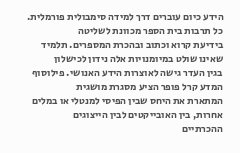הידע כיום עוברים דרך למידה סימבולית פורמלית. כל תרבות בית הספר מכוונת לשליטה
בידיעת קרוא וכתוב ובהכרת המספרים. תלמיד שאינו שולט במיומנויות אלה נידון לכישלון
בגין העדר גישה לאוצרות הידע האנושי. פילוסוף המדע קרל פופר הציע מסגרת מושגית
המתארת את היחס שבין הפיסי למנטלי או במלים אחרות, בין האובייקטים לבין הייצוגים
ההכרתיים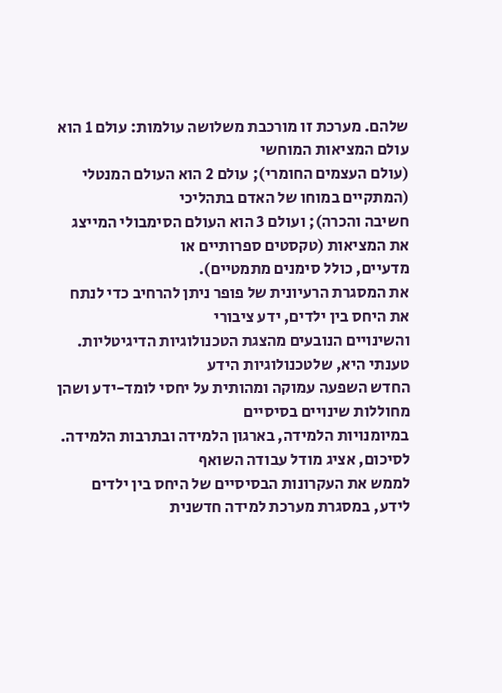שלהם. מערכת זו מורכבת משלושה עולמות: עולם 1 הוא עולם המציאות המוחשי
(עולם העצמים החומרי); עולם 2 הוא העולם המנטלי (המתקיים במוחו של האדם בתהליכי
חשיבה והכרה); ועולם 3 הוא העולם הסימבולי המייצג את המציאות (טקסטים ספרותיים או
מדעיים, כולל סימנים מתמטיים).
את המסגרת הרעיונית של פופר ניתן להרחיב כדי לנתח את היחס בין ילדים, ידע ציבורי
והשינויים הנובעים מהצגת הטכנולוגיות הדיגיטליות. טענתי היא, שלטכנולוגיות הידע
החדש השפעה עמוקה ומהותית על יחסי לומד-ידע ושהן מחוללות שינויים בסיסיים
במיומנויות הלמידה, בארגון הלמידה ובתרבות הלמידה. לסיכום, אציג מודל עבודה השואף
לממש את העקרונות הבסיסיים של היחס בין ילדים לידע, במסגרת מערכת למידה חדשנית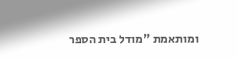ומותאמת "מודל בית הספר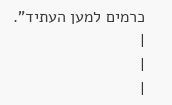כרמים למען העתיד".
|
|
|